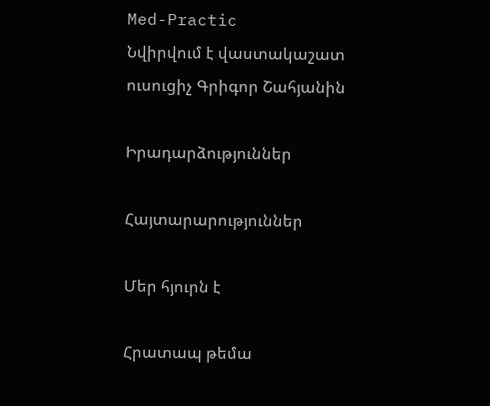Med-Practic
Նվիրվում է վաստակաշատ ուսուցիչ Գրիգոր Շահյանին

Իրադարձություններ

Հայտարարություններ

Մեր հյուրն է

Հրատապ թեմա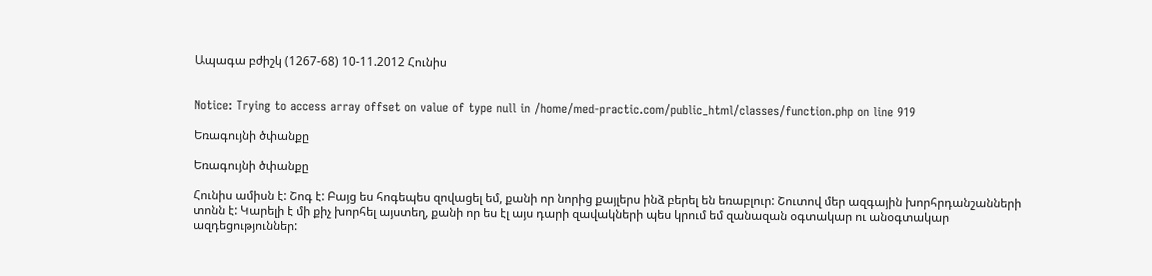Ապագա բժիշկ (1267-68) 10-11.2012 Հունիս


Notice: Trying to access array offset on value of type null in /home/med-practic.com/public_html/classes/function.php on line 919

Եռագույնի ծփանքը

Եռագույնի ծփանքը

Հունիս ամիսն է: Շոգ է: Բայց ես հոգեպես զովացել եմ, քանի որ նորից քայլերս ինձ բերել են եռաբլուր: Շուտով մեր ազգային խորհրդանշանների տոնն է: Կարելի է մի քիչ խորհել այստեղ, քանի որ ես էլ այս դարի զավակների պես կրում եմ զանազան օգտակար ու անօգտակար ազդեցություններ: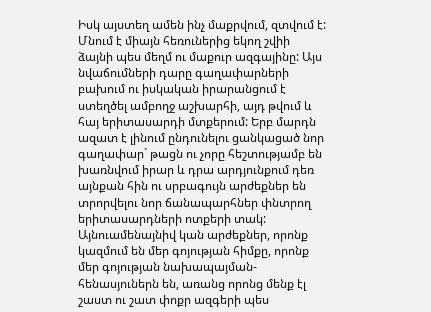Իսկ այստեղ ամեն ինչ մաքրվում, զտվում է: Մնում է միայն հեռուներից եկող շվիի ձայնի պես մեղմ ու մաքուր ազգայինը: Այս նվաճումների դարը գաղափարների բախում ու իսկական իրարանցում է ստեղծել ամբողջ աշխարհի, այդ թվում և հայ երիտասարդի մտքերում: Երբ մարդն ազատ է լինում ընդունելու ցանկացած նոր գաղափար` թացն ու չորը հեշտությամբ են խառնվում իրար և դրա արդյունքում դեռ այնքան հին ու սրբագույն արժեքներ են տրորվելու նոր ճանապարհներ փնտրող երիտասարդների ոտքերի տակ: Այնուամենայնիվ կան արժեքներ, որոնք կազմում են մեր գոյության հիմքը, որոնք մեր գոյության նախապայման-հենասյուներն են, առանց որոնց մենք էլ շաստ ու շատ փոքր ազգերի պես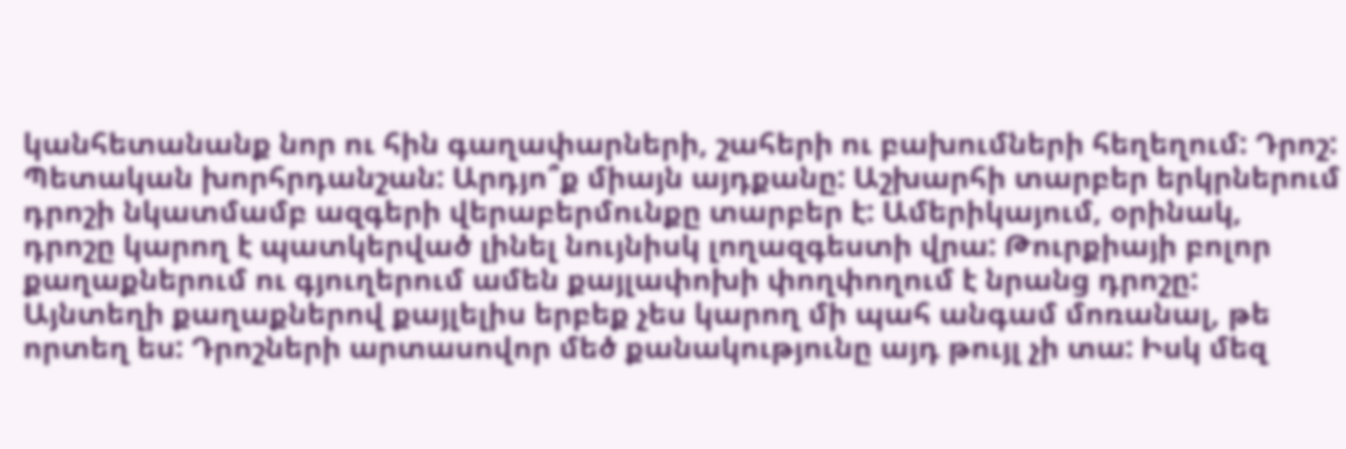կանհետանանք նոր ու հին գաղափարների, շահերի ու բախումների հեղեղում: Դրոշ: Պետական խորհրդանշան: Արդյո՞ք միայն այդքանը: Աշխարհի տարբեր երկրներում դրոշի նկատմամբ ազգերի վերաբերմունքը տարբեր է: Ամերիկայում, օրինակ, դրոշը կարող է պատկերված լինել նույնիսկ լողազգեստի վրա: Թուրքիայի բոլոր քաղաքներում ու գյուղերում ամեն քայլափոխի փողփողում է նրանց դրոշը: Այնտեղի քաղաքներով քայլելիս երբեք չես կարող մի պահ անգամ մոռանալ, թե որտեղ ես: Դրոշների արտասովոր մեծ քանակությունը այդ թույլ չի տա: Իսկ մեզ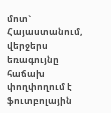մոտ` Հայաստանում, վերջերս եռագույնը հաճախ փողփողում է ֆուտբոլային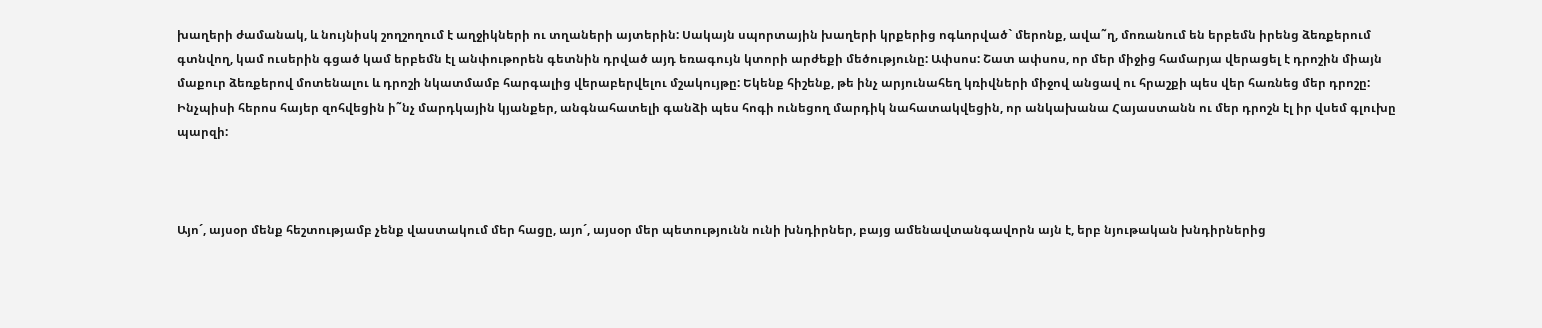խաղերի ժամանակ, և նույնիսկ շողշողում է աղջիկների ու տղաների այտերին: Սակայն սպորտային խաղերի կրքերից ոգևորված` մերոնք, ավա˜ղ, մոռանում են երբեմն իրենց ձեռքերում գտնվող, կամ ուսերին գցած կամ երբեմն էլ անփութորեն գետնին դրված այդ եռագույն կտորի արժեքի մեծությունը: Ափսոս: Շատ ափսոս, որ մեր միջից համարյա վերացել է դրոշին միայն մաքուր ձեռքերով մոտենալու և դրոշի նկատմամբ հարգալից վերաբերվելու մշակույթը: Եկենք հիշենք, թե ինչ արյունահեղ կռիվների միջով անցավ ու հրաշքի պես վեր հառնեց մեր դրոշը: Ինչպիսի հերոս հայեր զոհվեցին ի˜նչ մարդկային կյանքեր, անգնահատելի գանձի պես հոգի ունեցող մարդիկ նահատակվեցին, որ անկախանա Հայաստանն ու մեր դրոշն էլ իր վսեմ գլուխը պարզի:



Այո´, այսօր մենք հեշտությամբ չենք վաստակում մեր հացը, այո´, այսօր մեր պետությունն ունի խնդիրներ, բայց ամենավտանգավորն այն է, երբ նյութական խնդիրներից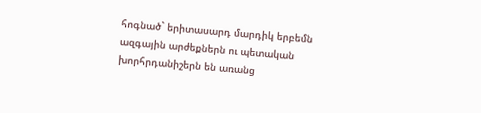հոգնած` երիտասարդ մարդիկ երբեմն ազգային արժեքներն ու պետական խորհրդանիշերն են առանց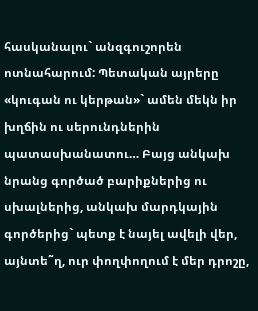հասկանալու` անզգուշորեն ոտնահարում: Պետական այրերը «կուգան ու կերթան»` ամեն մեկն իր խղճին ու սերունդներին պատասխանատու… Բայց անկախ նրանց գործած բարիքներից ու սխալներից, անկախ մարդկային գործերից` պետք է նայել ավելի վեր, այնտե˜ղ, ուր փողփողում է մեր դրոշը,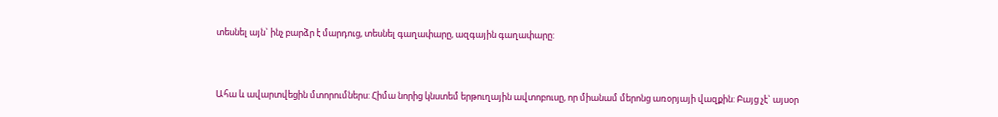տեսնել այն` ինչ բարձր է մարդուց, տեսնել գաղափարը, ազգային գաղափարը:



Ահա և ավարտվեցին մտորումներս: Հիմա նորից կնստեմ երթուղային ավտոբուսը, որ միանամ մերոնց առօրյայի վազքին: Բայց չէ` այսօր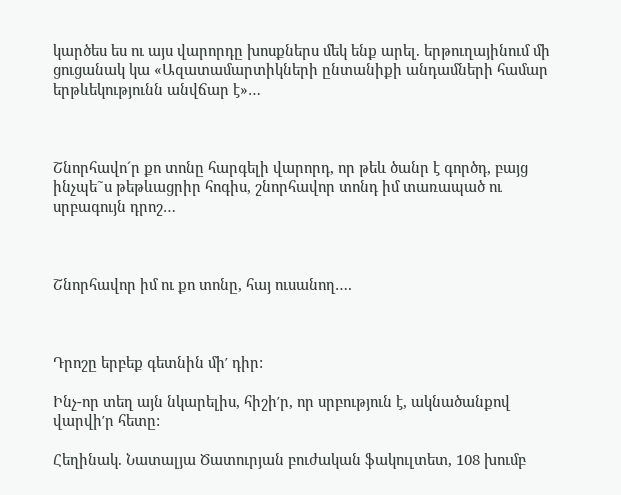կարծես ես ու այս վարորդը խոսքներս մեկ ենք արել. երթուղայինում մի ցուցանակ կա «Ազատամարտիկների ընտանիքի անդամների համար երթևեկությունն անվճար է»…



Շնորհավո´ր քո տոնը հարգելի վարորդ, որ թեև ծանր է գործդ, բայց ինչպե˜ս թեթևացրիր հոգիս, շնորհավոր տոնդ իմ տառապած ու սրբագույն դրոշ…



Շնորհավոր իմ ու քո տոնը, հայ ուսանող….



Դրոշը երբեք գետնին մի′ դիր:

Ինչ-որ տեղ այն նկարելիս, հիշի′ր, որ սրբություն է, ակնածանքով վարվի′ր հետը:

Հեղինակ. Նատալյա Ծատուրյան բուժական ֆակուլտետ, 108 խումբ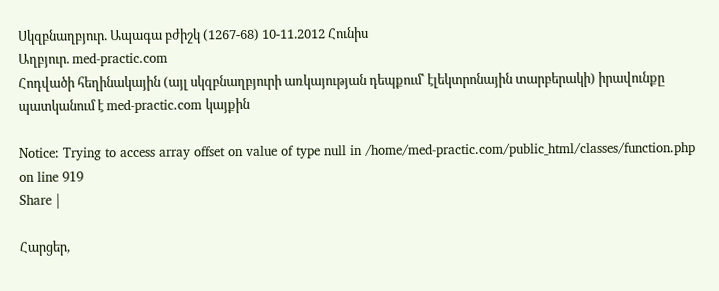Սկզբնաղբյուր. Ապագա բժիշկ (1267-68) 10-11.2012 Հունիս
Աղբյուր. med-practic.com
Հոդվածի հեղինակային (այլ սկզբնաղբյուրի առկայության դեպքում՝ էլեկտրոնային տարբերակի) իրավունքը պատկանում է med-practic.com կայքին

Notice: Trying to access array offset on value of type null in /home/med-practic.com/public_html/classes/function.php on line 919
Share |

Հարցեր,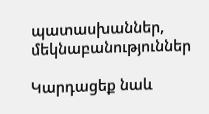պատասխաններ, մեկնաբանություններ

Կարդացեք նաև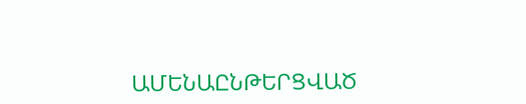ԱՄԵՆԱԸՆԹԵՐՑՎԱԾ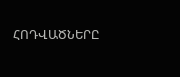ՀՈԴՎԱԾՆԵՐԸ